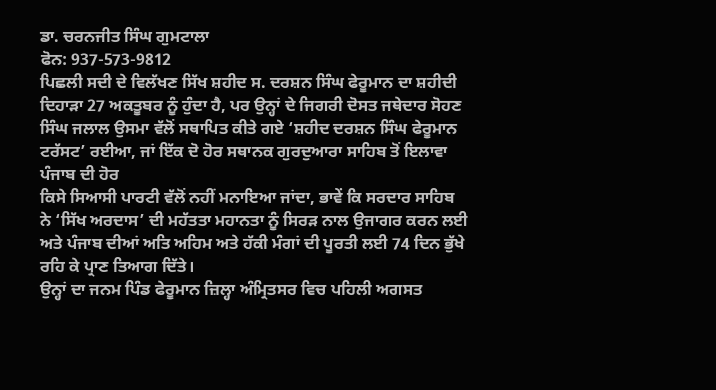ਡਾ. ਚਰਨਜੀਤ ਸਿੰਘ ਗੁਮਟਾਲਾ
ਫੋਨ: 937-573-9812
ਪਿਛਲੀ ਸਦੀ ਦੇ ਵਿਲੱਖਣ ਸਿੱਖ ਸ਼ਹੀਦ ਸ. ਦਰਸ਼ਨ ਸਿੰਘ ਫੇਰੂਮਾਨ ਦਾ ਸ਼ਹੀਦੀ ਦਿਹਾੜਾ 27 ਅਕਤੂਬਰ ਨੂੰ ਹੁੰਦਾ ਹੈ, ਪਰ ਉਨ੍ਹਾਂ ਦੇ ਜਿਗਰੀ ਦੋਸਤ ਜਥੇਦਾਰ ਸੋਹਣ ਸਿੰਘ ਜਲਾਲ ਉਸਮਾ ਵੱਲੋਂ ਸਥਾਪਿਤ ਕੀਤੇ ਗਏ ‘ਸ਼ਹੀਦ ਦਰਸ਼ਨ ਸਿੰਘ ਫੇਰੂਮਾਨ ਟਰੱਸਟ’ ਰਈਆ, ਜਾਂ ਇੱਕ ਦੋ ਹੋਰ ਸਥਾਨਕ ਗੁਰਦੁਆਰਾ ਸਾਹਿਬ ਤੋਂ ਇਲਾਵਾ ਪੰਜਾਬ ਦੀ ਹੋਰ
ਕਿਸੇ ਸਿਆਸੀ ਪਾਰਟੀ ਵੱਲੋਂ ਨਹੀਂ ਮਨਾਇਆ ਜਾਂਦਾ, ਭਾਵੇਂ ਕਿ ਸਰਦਾਰ ਸਾਹਿਬ ਨੇ ‘ਸਿੱਖ ਅਰਦਾਸ’ ਦੀ ਮਹੱਤਤਾ ਮਹਾਨਤਾ ਨੂੰ ਸਿਰੜ ਨਾਲ ਉਜਾਗਰ ਕਰਨ ਲਈ ਅਤੇ ਪੰਜਾਬ ਦੀਆਂ ਅਤਿ ਅਹਿਮ ਅਤੇ ਹੱਕੀ ਮੰਗਾਂ ਦੀ ਪੂਰਤੀ ਲਈ 74 ਦਿਨ ਭੁੱਖੇ ਰਹਿ ਕੇ ਪ੍ਰਾਣ ਤਿਆਗ ਦਿੱਤੇ।
ਉਨ੍ਹਾਂ ਦਾ ਜਨਮ ਪਿੰਡ ਫੇਰੂਮਾਨ ਜ਼ਿਲ੍ਹਾ ਅੰਮ੍ਰਿਤਸਰ ਵਿਚ ਪਹਿਲੀ ਅਗਸਤ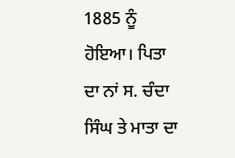1885 ਨੂੰ ਹੋਇਆ। ਪਿਤਾ ਦਾ ਨਾਂ ਸ. ਚੰਦਾ ਸਿੰਘ ਤੇ ਮਾਤਾ ਦਾ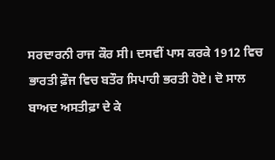ਸਰਦਾਰਨੀ ਰਾਜ ਕੌਰ ਸੀ। ਦਸਵੀਂ ਪਾਸ ਕਰਕੇ 1912 ਵਿਚ ਭਾਰਤੀ ਫ਼ੌਜ ਵਿਚ ਬਤੌਰ ਸਿਪਾਹੀ ਭਰਤੀ ਹੋਏ। ਦੋ ਸਾਲ ਬਾਅਦ ਅਸਤੀਫ਼ਾ ਦੇ ਕੇ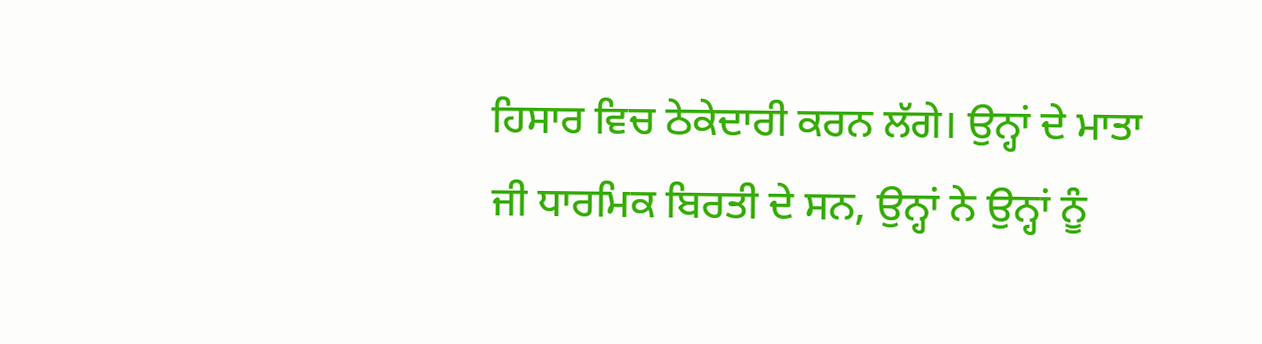ਹਿਸਾਰ ਵਿਚ ਠੇਕੇਦਾਰੀ ਕਰਨ ਲੱਗੇ। ਉਨ੍ਹਾਂ ਦੇ ਮਾਤਾ ਜੀ ਧਾਰਮਿਕ ਬਿਰਤੀ ਦੇ ਸਨ, ਉਨ੍ਹਾਂ ਨੇ ਉਨ੍ਹਾਂ ਨੂੰ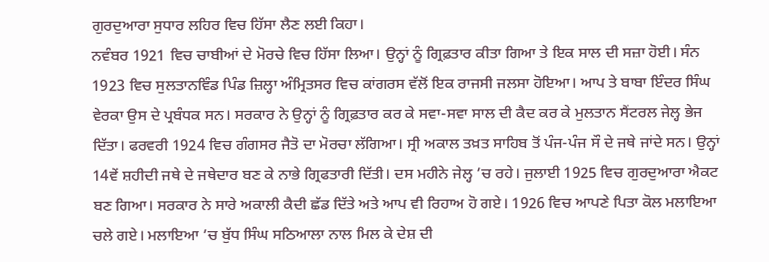ਗੁਰਦੁਆਰਾ ਸੁਧਾਰ ਲਹਿਰ ਵਿਚ ਹਿੱਸਾ ਲੈਣ ਲਈ ਕਿਹਾ।
ਨਵੰਬਰ 1921 ਵਿਚ ਚਾਬੀਆਂ ਦੇ ਮੋਰਚੇ ਵਿਚ ਹਿੱਸਾ ਲਿਆ। ਉਨ੍ਹਾਂ ਨੂੰ ਗ੍ਰਿਫ਼ਤਾਰ ਕੀਤਾ ਗਿਆ ਤੇ ਇਕ ਸਾਲ ਦੀ ਸਜ਼ਾ ਹੋਈ। ਸੰਨ 1923 ਵਿਚ ਸੁਲਤਾਨਵਿੰਡ ਪਿੰਡ ਜ਼ਿਲ੍ਹਾ ਅੰਮ੍ਰਿਤਸਰ ਵਿਚ ਕਾਂਗਰਸ ਵੱਲੋਂ ਇਕ ਰਾਜਸੀ ਜਲਸਾ ਹੋਇਆ। ਆਪ ਤੇ ਬਾਬਾ ਇੰਦਰ ਸਿੰਘ ਵੇਰਕਾ ਉਸ ਦੇ ਪ੍ਰਬੰਧਕ ਸਨ। ਸਰਕਾਰ ਨੇ ਉਨ੍ਹਾਂ ਨੂੰ ਗ੍ਰਿਫ਼ਤਾਰ ਕਰ ਕੇ ਸਵਾ-ਸਵਾ ਸਾਲ ਦੀ ਕੈਦ ਕਰ ਕੇ ਮੁਲਤਾਨ ਸੈਂਟਰਲ ਜੇਲ੍ਹ ਭੇਜ ਦਿੱਤਾ। ਫਰਵਰੀ 1924 ਵਿਚ ਗੰਗਸਰ ਜੈਤੋ ਦਾ ਮੋਰਚਾ ਲੱਗਿਆ। ਸ੍ਰੀ ਅਕਾਲ ਤਖ਼ਤ ਸਾਹਿਬ ਤੋਂ ਪੰਜ-ਪੰਜ ਸੌ ਦੇ ਜਥੇ ਜਾਂਦੇ ਸਨ। ਉਨ੍ਹਾਂ 14ਵੇਂ ਸ਼ਹੀਦੀ ਜਥੇ ਦੇ ਜਥੇਦਾਰ ਬਣ ਕੇ ਨਾਭੇ ਗ੍ਰਿਫਤਾਰੀ ਦਿੱਤੀ। ਦਸ ਮਹੀਨੇ ਜੇਲ੍ਹ ’ਚ ਰਹੇ। ਜੁਲਾਈ 1925 ਵਿਚ ਗੁਰਦੁਆਰਾ ਐਕਟ ਬਣ ਗਿਆ। ਸਰਕਾਰ ਨੇ ਸਾਰੇ ਅਕਾਲੀ ਕੈਦੀ ਛੱਡ ਦਿੱਤੇ ਅਤੇ ਆਪ ਵੀ ਰਿਹਾਅ ਹੋ ਗਏ। 1926 ਵਿਚ ਆਪਣੇ ਪਿਤਾ ਕੋਲ ਮਲਾਇਆ ਚਲੇ ਗਏ। ਮਲਾਇਆ ’ਚ ਬੁੱਧ ਸਿੰਘ ਸਠਿਆਲਾ ਨਾਲ ਮਿਲ ਕੇ ਦੇਸ਼ ਦੀ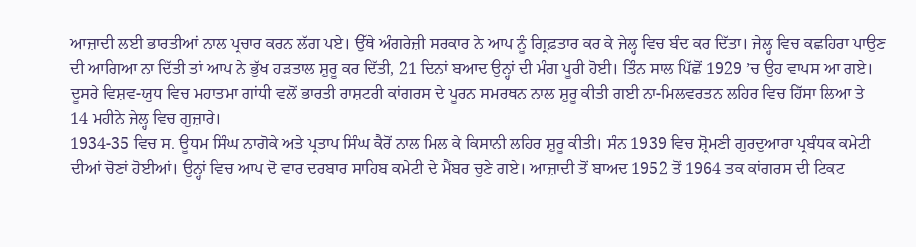ਆਜ਼ਾਦੀ ਲਈ ਭਾਰਤੀਆਂ ਨਾਲ ਪ੍ਰਚਾਰ ਕਰਨ ਲੱਗ ਪਏ। ਉੱਥੇ ਅੰਗਰੇਜ਼ੀ ਸਰਕਾਰ ਨੇ ਆਪ ਨੂੰ ਗ੍ਰਿਫ਼ਤਾਰ ਕਰ ਕੇ ਜੇਲ੍ਹ ਵਿਚ ਬੰਦ ਕਰ ਦਿੱਤਾ। ਜੇਲ੍ਹ ਵਿਚ ਕਛਹਿਰਾ ਪਾਉਣ ਦੀ ਆਗਿਆ ਨਾ ਦਿੱਤੀ ਤਾਂ ਆਪ ਨੇ ਭੁੱਖ ਹੜਤਾਲ ਸ਼ੁਰੂ ਕਰ ਦਿੱਤੀ, 21 ਦਿਨਾਂ ਬਆਦ ਉਨ੍ਹਾਂ ਦੀ ਮੰਗ ਪੂਰੀ ਹੋਈ। ਤਿੰਨ ਸਾਲ ਪਿੱਛੋਂ 1929 ’ਚ ਉਹ ਵਾਪਸ ਆ ਗਏ।
ਦੂਸਰੇ ਵਿਸ਼ਵ-ਯੁਧ ਵਿਚ ਮਹਾਤਮਾ ਗਾਂਧੀ ਵਲੋਂ ਭਾਰਤੀ ਰਾਸ਼ਟਰੀ ਕਾਂਗਰਸ ਦੇ ਪੂਰਨ ਸਮਰਥਨ ਨਾਲ ਸ਼ੁਰੂ ਕੀਤੀ ਗਈ ਨਾ-ਮਿਲਵਰਤਨ ਲਹਿਰ ਵਿਚ ਹਿੱਸਾ ਲਿਆ ਤੇ 14 ਮਹੀਨੇ ਜੇਲ੍ਹ ਵਿਚ ਗੁਜ਼ਾਰੇ।
1934-35 ਵਿਚ ਸ. ਊਧਮ ਸਿੰਘ ਨਾਗੋਕੇ ਅਤੇ ਪ੍ਰਤਾਪ ਸਿੰਘ ਕੈਰੋਂ ਨਾਲ ਮਿਲ ਕੇ ਕਿਸਾਨੀ ਲਹਿਰ ਸ਼ੁਰੂ ਕੀਤੀ। ਸੰਨ 1939 ਵਿਚ ਸ਼੍ਰੋਮਣੀ ਗੁਰਦੁਆਰਾ ਪ੍ਰਬੰਧਕ ਕਮੇਟੀ ਦੀਆਂ ਚੋਣਾਂ ਹੋਈਆਂ। ਉਨ੍ਹਾਂ ਵਿਚ ਆਪ ਦੋ ਵਾਰ ਦਰਬਾਰ ਸਾਹਿਬ ਕਮੇਟੀ ਦੇ ਮੈਂਬਰ ਚੁਣੇ ਗਏ। ਆਜ਼ਾਦੀ ਤੋਂ ਬਾਅਦ 1952 ਤੋਂ 1964 ਤਕ ਕਾਂਗਰਸ ਦੀ ਟਿਕਟ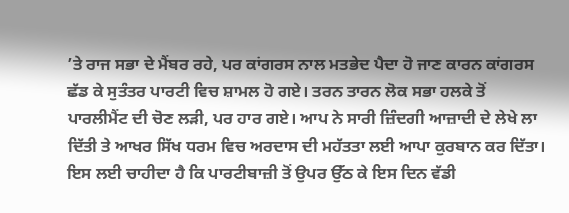’ਤੇ ਰਾਜ ਸਭਾ ਦੇ ਮੈਂਬਰ ਰਹੇ, ਪਰ ਕਾਂਗਰਸ ਨਾਲ ਮਤਭੇਦ ਪੈਦਾ ਹੋ ਜਾਣ ਕਾਰਨ ਕਾਂਗਰਸ ਛੱਡ ਕੇ ਸੁਤੰਤਰ ਪਾਰਟੀ ਵਿਚ ਸ਼ਾਮਲ ਹੋ ਗਏ। ਤਰਨ ਤਾਰਨ ਲੋਕ ਸਭਾ ਹਲਕੇ ਤੋਂ ਪਾਰਲੀਮੈਂਟ ਦੀ ਚੋਣ ਲੜੀ, ਪਰ ਹਾਰ ਗਏ। ਆਪ ਨੇ ਸਾਰੀ ਜ਼ਿੰਦਗੀ ਆਜ਼ਾਦੀ ਦੇ ਲੇਖੇ ਲਾ ਦਿੱਤੀ ਤੇ ਆਖਰ ਸਿੱਖ ਧਰਮ ਵਿਚ ਅਰਦਾਸ ਦੀ ਮਹੱਤਤਾ ਲਈ ਆਪਾ ਕੁਰਬਾਨ ਕਰ ਦਿੱਤਾ। ਇਸ ਲਈ ਚਾਹੀਦਾ ਹੈ ਕਿ ਪਾਰਟੀਬਾਜ਼ੀ ਤੋਂ ਉਪਰ ਉੱਠ ਕੇ ਇਸ ਦਿਨ ਵੱਡੀ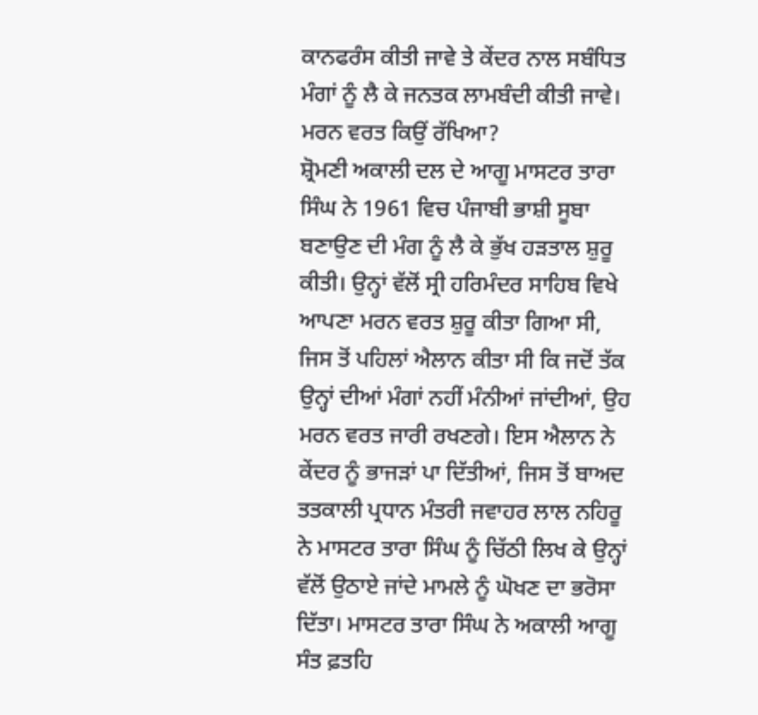ਕਾਨਫਰੰਸ ਕੀਤੀ ਜਾਵੇ ਤੇ ਕੇਂਦਰ ਨਾਲ ਸਬੰਧਿਤ ਮੰਗਾਂ ਨੂੰ ਲੈ ਕੇ ਜਨਤਕ ਲਾਮਬੰਦੀ ਕੀਤੀ ਜਾਵੇ।
ਮਰਨ ਵਰਤ ਕਿਉਂ ਰੱਖਿਆ?
ਸ਼੍ਰੋਮਣੀ ਅਕਾਲੀ ਦਲ ਦੇ ਆਗੂ ਮਾਸਟਰ ਤਾਰਾ ਸਿੰਘ ਨੇ 1961 ਵਿਚ ਪੰਜਾਬੀ ਭਾਸ਼ੀ ਸੂਬਾ ਬਣਾਉਣ ਦੀ ਮੰਗ ਨੂੰ ਲੈ ਕੇ ਭੁੱਖ ਹੜਤਾਲ ਸ਼ੁਰੂ ਕੀਤੀ। ਉਨ੍ਹਾਂ ਵੱਲੋਂ ਸ੍ਰੀ ਹਰਿਮੰਦਰ ਸਾਹਿਬ ਵਿਖੇ ਆਪਣਾ ਮਰਨ ਵਰਤ ਸ਼ੁਰੂ ਕੀਤਾ ਗਿਆ ਸੀ, ਜਿਸ ਤੋਂ ਪਹਿਲਾਂ ਐਲਾਨ ਕੀਤਾ ਸੀ ਕਿ ਜਦੋਂ ਤੱਕ ਉਨ੍ਹਾਂ ਦੀਆਂ ਮੰਗਾਂ ਨਹੀਂ ਮੰਨੀਆਂ ਜਾਂਦੀਆਂ, ਉਹ ਮਰਨ ਵਰਤ ਜਾਰੀ ਰਖਣਗੇ। ਇਸ ਐਲਾਨ ਨੇ ਕੇਂਦਰ ਨੂੰ ਭਾਜੜਾਂ ਪਾ ਦਿੱਤੀਆਂ, ਜਿਸ ਤੋਂ ਬਾਅਦ ਤਤਕਾਲੀ ਪ੍ਰਧਾਨ ਮੰਤਰੀ ਜਵਾਹਰ ਲਾਲ ਨਹਿਰੂ ਨੇ ਮਾਸਟਰ ਤਾਰਾ ਸਿੰਘ ਨੂੰ ਚਿੱਠੀ ਲਿਖ ਕੇ ਉਨ੍ਹਾਂ ਵੱਲੋਂ ਉਠਾਏ ਜਾਂਦੇ ਮਾਮਲੇ ਨੂੰ ਘੋਖਣ ਦਾ ਭਰੋਸਾ ਦਿੱਤਾ। ਮਾਸਟਰ ਤਾਰਾ ਸਿੰਘ ਨੇ ਅਕਾਲੀ ਆਗੂ ਸੰਤ ਫ਼ਤਹਿ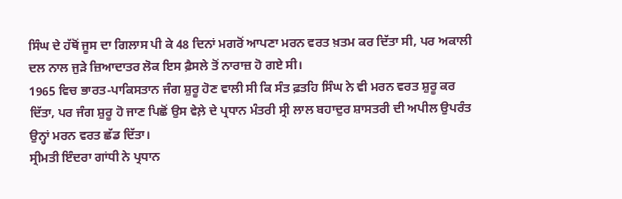ਸਿੰਘ ਦੇ ਹੱਥੋਂ ਜੂਸ ਦਾ ਗਿਲਾਸ ਪੀ ਕੇ 48 ਦਿਨਾਂ ਮਗਰੋਂ ਆਪਣਾ ਮਰਨ ਵਰਤ ਖ਼ਤਮ ਕਰ ਦਿੱਤਾ ਸੀ, ਪਰ ਅਕਾਲੀ ਦਲ ਨਾਲ ਜੁੜੇ ਜ਼ਿਆਦਾਤਰ ਲੋਕ ਇਸ ਫ਼ੈਸਲੇ ਤੋਂ ਨਾਰਾਜ਼ ਹੋ ਗਏ ਸੀ।
1965 ਵਿਚ ਭਾਰਤ-ਪਾਕਿਸਤਾਨ ਜੰਗ ਸ਼ੁਰੂ ਹੋਣ ਵਾਲੀ ਸੀ ਕਿ ਸੰਤ ਫ਼ਤਹਿ ਸਿੰਘ ਨੇ ਵੀ ਮਰਨ ਵਰਤ ਸ਼ੁਰੂ ਕਰ ਦਿੱਤਾ, ਪਰ ਜੰਗ ਸ਼ੁਰੂ ਹੋ ਜਾਣ ਪਿਛੋਂ ਉਸ ਵੇਲ਼ੇ ਦੇ ਪ੍ਰਧਾਨ ਮੰਤਰੀ ਸ੍ਰੀ ਲਾਲ ਬਹਾਦੁਰ ਸ਼ਾਸਤਰੀ ਦੀ ਅਪੀਲ ਉਪਰੰਤ ਉਨ੍ਹਾਂ ਮਰਨ ਵਰਤ ਛੱਡ ਦਿੱਤਾ।
ਸ੍ਰੀਮਤੀ ਇੰਦਰਾ ਗਾਂਧੀ ਨੇ ਪ੍ਰਧਾਨ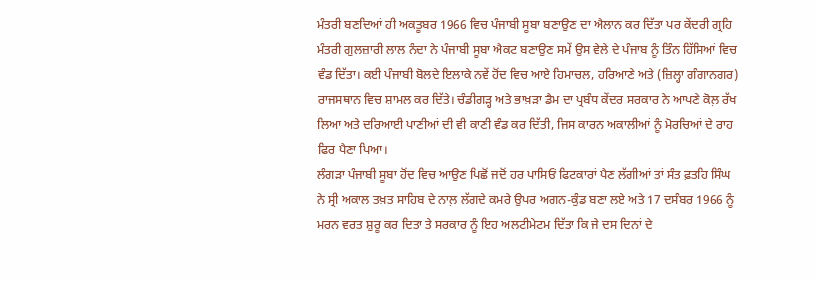ਮੰਤਰੀ ਬਣਦਿਆਂ ਹੀ ਅਕਤੂਬਰ 1966 ਵਿਚ ਪੰਜਾਬੀ ਸੂਬਾ ਬਣਾਉਣ ਦਾ ਐਲਾਨ ਕਰ ਦਿੱਤਾ ਪਰ ਕੇਂਦਰੀ ਗ੍ਰਹਿ ਮੰਤਰੀ ਗੁਲਜ਼ਾਰੀ ਲਾਲ ਨੰਦਾ ਨੇ ਪੰਜਾਬੀ ਸੂਬਾ ਐਕਟ ਬਣਾਉਣ ਸਮੇਂ ਉਸ ਵੇਲੇ ਦੇ ਪੰਜਾਬ ਨੂੰ ਤਿੰਨ ਹਿੱਸਿਆਂ ਵਿਚ ਵੰਡ ਦਿੱਤਾ। ਕਈ ਪੰਜਾਬੀ ਬੋਲਦੇ ਇਲਾਕੇ ਨਵੇਂ ਹੋਂਦ ਵਿਚ ਆਏ ਹਿਮਾਚਲ, ਹਰਿਆਣੇ ਅਤੇ (ਜ਼ਿਲ੍ਹਾ ਗੰਗਾਨਗਰ) ਰਾਜਸਥਾਨ ਵਿਚ ਸ਼ਾਮਲ ਕਰ ਦਿੱਤੇ। ਚੰਡੀਗੜ੍ਹ ਅਤੇ ਭਾਖ਼ੜਾ ਡੈਮ ਦਾ ਪ੍ਰਬੰਧ ਕੇਂਦਰ ਸਰਕਾਰ ਨੇ ਆਪਣੇ ਕੋਲ਼ ਰੱਖ ਲਿਆ ਅਤੇ ਦਰਿਆਈ ਪਾਣੀਆਂ ਦੀ ਵੀ ਕਾਣੀ ਵੰਡ ਕਰ ਦਿੱਤੀ, ਜਿਸ ਕਾਰਨ ਅਕਾਲੀਆਂ ਨੂੰ ਮੋਰਚਿਆਂ ਦੇ ਰਾਹ ਫਿਰ ਪੈਣਾ ਪਿਆ।
ਲੰਗੜਾ ਪੰਜਾਬੀ ਸੂਬਾ ਹੋਂਦ ਵਿਚ ਆਉਣ ਪਿਛੋਂ ਜਦੋਂ ਹਰ ਪਾਸਿਓਂ ਫਿਟਕਾਰਾਂ ਪੈਣ ਲੱਗੀਆਂ ਤਾਂ ਸੰਤ ਫ਼ਤਹਿ ਸਿੰਘ ਨੇ ਸ੍ਰੀ ਅਕਾਲ ਤਖ਼ਤ ਸਾਹਿਬ ਦੇ ਨਾਲ਼ ਲੱਗਦੇ ਕਮਰੇ ਉਪਰ ਅਗਨ-ਕੁੰਡ ਬਣਾ ਲਏ ਅਤੇ 17 ਦਸੰਬਰ 1966 ਨੂੰ ਮਰਨ ਵਰਤ ਸ਼ੁਰੂ ਕਰ ਦਿਤਾ ਤੇ ਸਰਕਾਰ ਨੂੰ ਇਹ ਅਲਟੀਮੇਟਮ ਦਿੱਤਾ ਕਿ ਜੇ ਦਸ ਦਿਨਾਂ ਦੇ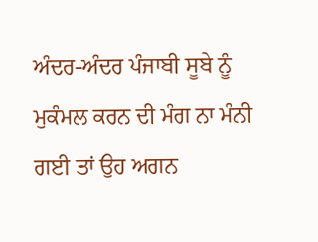ਅੰਦਰ-ਅੰਦਰ ਪੰਜਾਬੀ ਸੂਬੇ ਨੂੰ ਮੁਕੰਮਲ ਕਰਨ ਦੀ ਮੰਗ ਨਾ ਮੰਨੀ ਗਈ ਤਾਂ ਉਹ ਅਗਨ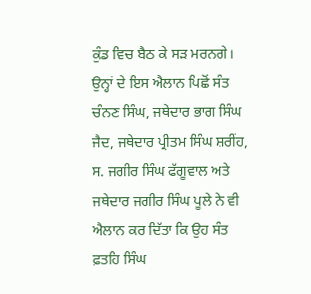ਕੁੰਡ ਵਿਚ ਬੈਠ ਕੇ ਸੜ ਮਰਨਗੇ। ਉਨ੍ਹਾਂ ਦੇ ਇਸ ਐਲਾਨ ਪਿਛੋਂ ਸੰਤ ਚੰਨਣ ਸਿੰਘ, ਜਥੇਦਾਰ ਭਾਗ ਸਿੰਘ ਜੈਦ, ਜਥੇਦਾਰ ਪ੍ਰੀਤਮ ਸਿੰਘ ਸ਼ਰੀਂਹ, ਸ. ਜਗੀਰ ਸਿੰਘ ਫੱਗੂਵਾਲ ਅਤੇ ਜਥੇਦਾਰ ਜਗੀਰ ਸਿੰਘ ਪੂਲੇ ਨੇ ਵੀ ਐਲਾਨ ਕਰ ਦਿੱਤਾ ਕਿ ਉਹ ਸੰਤ ਫ਼ਤਹਿ ਸਿੰਘ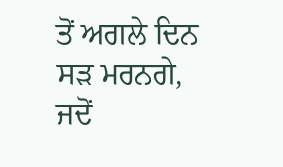ਤੋਂ ਅਗਲੇ ਦਿਨ ਸੜ ਮਰਨਗੇ, ਜਦੋਂ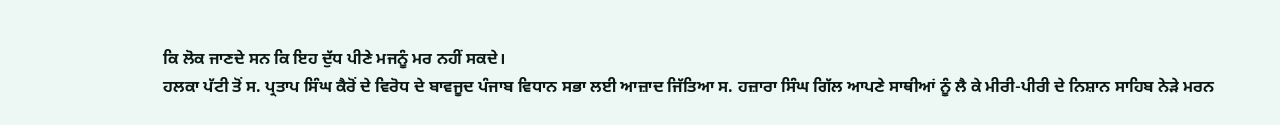ਕਿ ਲੋਕ ਜਾਣਦੇ ਸਨ ਕਿ ਇਹ ਦੁੱਧ ਪੀਣੇ ਮਜਨੂੰ ਮਰ ਨਹੀਂ ਸਕਦੇ।
ਹਲਕਾ ਪੱਟੀ ਤੋਂ ਸ. ਪ੍ਰਤਾਪ ਸਿੰਘ ਕੈਰੋਂ ਦੇ ਵਿਰੋਧ ਦੇ ਬਾਵਜੂਦ ਪੰਜਾਬ ਵਿਧਾਨ ਸਭਾ ਲਈ ਆਜ਼ਾਦ ਜਿੱਤਿਆ ਸ. ਹਜ਼ਾਰਾ ਸਿੰਘ ਗਿੱਲ ਆਪਣੇ ਸਾਥੀਆਂ ਨੂੰ ਲੈ ਕੇ ਮੀਰੀ-ਪੀਰੀ ਦੇ ਨਿਸ਼ਾਨ ਸਾਹਿਬ ਨੇੜੇ ਮਰਨ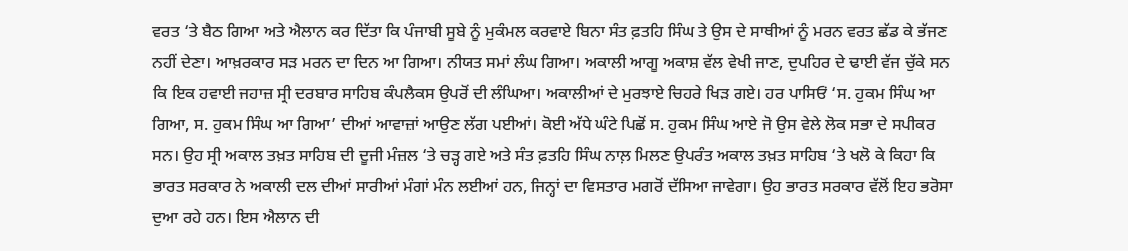ਵਰਤ ‘ਤੇ ਬੈਠ ਗਿਆ ਅਤੇ ਐਲਾਨ ਕਰ ਦਿੱਤਾ ਕਿ ਪੰਜਾਬੀ ਸੂਬੇ ਨੂੰ ਮੁਕੰਮਲ ਕਰਵਾਏ ਬਿਨਾ ਸੰਤ ਫ਼ਤਹਿ ਸਿੰਘ ਤੇ ਉਸ ਦੇ ਸਾਥੀਆਂ ਨੂੰ ਮਰਨ ਵਰਤ ਛੱਡ ਕੇ ਭੱਜਣ ਨਹੀਂ ਦੇਣਾ। ਆਖ਼ਰਕਾਰ ਸੜ ਮਰਨ ਦਾ ਦਿਨ ਆ ਗਿਆ। ਨੀਯਤ ਸਮਾਂ ਲੰਘ ਗਿਆ। ਅਕਾਲੀ ਆਗੂ ਅਕਾਸ਼ ਵੱਲ ਵੇਖੀ ਜਾਣ, ਦੁਪਹਿਰ ਦੇ ਢਾਈ ਵੱਜ ਚੁੱਕੇ ਸਨ ਕਿ ਇਕ ਹਵਾਈ ਜਹਾਜ਼ ਸ੍ਰੀ ਦਰਬਾਰ ਸਾਹਿਬ ਕੰਪਲੈਕਸ ਉਪਰੋਂ ਦੀ ਲੰਘਿਆ। ਅਕਾਲੀਆਂ ਦੇ ਮੁਰਝਾਏ ਚਿਹਰੇ ਖਿੜ ਗਏ। ਹਰ ਪਾਸਿਓਂ ‘ਸ. ਹੁਕਮ ਸਿੰਘ ਆ ਗਿਆ, ਸ. ਹੁਕਮ ਸਿੰਘ ਆ ਗਿਆ’ ਦੀਆਂ ਆਵਾਜ਼ਾਂ ਆਉਣ ਲੱਗ ਪਈਆਂ। ਕੋਈ ਅੱਧੇ ਘੰਟੇ ਪਿਛੋਂ ਸ. ਹੁਕਮ ਸਿੰਘ ਆਏ ਜੋ ਉਸ ਵੇਲੇ ਲੋਕ ਸਭਾ ਦੇ ਸਪੀਕਰ ਸਨ। ਉਹ ਸ੍ਰੀ ਅਕਾਲ ਤਖ਼ਤ ਸਾਹਿਬ ਦੀ ਦੂਜੀ ਮੰਜ਼ਲ ‘ਤੇ ਚੜ੍ਹ ਗਏ ਅਤੇ ਸੰਤ ਫ਼ਤਹਿ ਸਿੰਘ ਨਾਲ਼ ਮਿਲਣ ਉਪਰੰਤ ਅਕਾਲ ਤਖ਼ਤ ਸਾਹਿਬ ‘ਤੇ ਖਲੋ ਕੇ ਕਿਹਾ ਕਿ ਭਾਰਤ ਸਰਕਾਰ ਨੇ ਅਕਾਲੀ ਦਲ ਦੀਆਂ ਸਾਰੀਆਂ ਮੰਗਾਂ ਮੰਨ ਲਈਆਂ ਹਨ, ਜਿਨ੍ਹਾਂ ਦਾ ਵਿਸਤਾਰ ਮਗਰੋਂ ਦੱਸਿਆ ਜਾਵੇਗਾ। ਉਹ ਭਾਰਤ ਸਰਕਾਰ ਵੱਲੋਂ ਇਹ ਭਰੋਸਾ ਦੁਆ ਰਹੇ ਹਨ। ਇਸ ਐਲਾਨ ਦੀ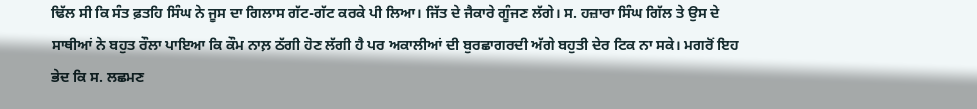ਢਿੱਲ ਸੀ ਕਿ ਸੰਤ ਫ਼ਤਹਿ ਸਿੰਘ ਨੇ ਜੂਸ ਦਾ ਗਿਲਾਸ ਗੱਟ-ਗੱਟ ਕਰਕੇ ਪੀ ਲਿਆ। ਜਿੱਤ ਦੇ ਜੈਕਾਰੇ ਗੂੰਜਣ ਲੱਗੇ। ਸ. ਹਜ਼ਾਰਾ ਸਿੰਘ ਗਿੱਲ ਤੇ ਉਸ ਦੇ ਸਾਥੀਆਂ ਨੇ ਬਹੁਤ ਰੌਲਾ ਪਾਇਆ ਕਿ ਕੌਮ ਨਾਲ਼ ਠੱਗੀ ਹੋਣ ਲੱਗੀ ਹੈ ਪਰ ਅਕਾਲੀਆਂ ਦੀ ਬੁਰਛਾਗਰਦੀ ਅੱਗੇ ਬਹੁਤੀ ਦੇਰ ਟਿਕ ਨਾ ਸਕੇ। ਮਗਰੋਂ ਇਹ ਭੇਦ ਕਿ ਸ. ਲਛਮਣ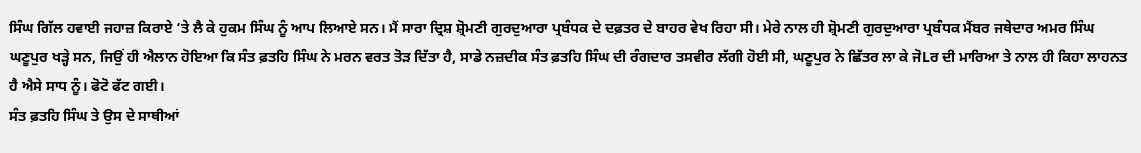ਸਿੰਘ ਗਿੱਲ ਹਵਾਈ ਜਹਾਜ਼ ਕਿਰਾਏ ‘ਤੇ ਲੈ ਕੇ ਹੁਕਮ ਸਿੰਘ ਨੂੰ ਆਪ ਲਿਆਏ ਸਨ। ਮੈਂ ਸਾਰਾ ਦ੍ਰਿਸ਼ ਸ਼੍ਰੋਮਣੀ ਗੁਰਦੁਆਰਾ ਪ੍ਰਬੰਧਕ ਦੇ ਦਫ਼ਤਰ ਦੇ ਬਾਹਰ ਵੇਖ ਰਿਹਾ ਸੀ। ਮੇਰੇ ਨਾਲ ਹੀ ਸ਼੍ਰੋਮਣੀ ਗੁਰਦੁਆਰਾ ਪ੍ਰਬੰਧਕ ਮੈਂਬਰ ਜਥੇਦਾਰ ਅਮਰ ਸਿੰਘ ਘਣੂਪੁਰ ਖੜ੍ਹੇ ਸਨ, ਜਿਉਂ ਹੀ ਐਲਾਨ ਹੋਇਆ ਕਿ ਸੰਤ ਫ਼ਤਹਿ ਸਿੰਘ ਨੇ ਮਰਨ ਵਰਤ ਤੋੜ ਦਿੱਤਾ ਹੈ, ਸਾਡੇ ਨਜ਼ਦੀਕ ਸੰਤ ਫ਼ਤਹਿ ਸਿੰਘ ਦੀ ਰੰਗਦਾਰ ਤਸਵੀਰ ਲੱਗੀ ਹੋਈ ਸੀ, ਘਣੂਪੁਰ ਨੇ ਛਿੱਤਰ ਲਾ ਕੇ ਜੋLਰ ਦੀ ਮਾਰਿਆ ਤੇ ਨਾਲ ਹੀ ਕਿਹਾ ਲਾਹਨਤ ਹੈ ਐਸੇ ਸਾਧ ਨੂੰ। ਫੋਟੋ ਫੱਟ ਗਈ।
ਸੰਤ ਫ਼ਤਹਿ ਸਿੰਘ ਤੇ ਉਸ ਦੇ ਸਾਥੀਆਂ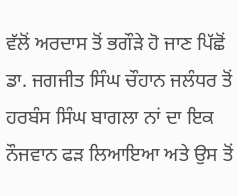ਵੱਲੋਂ ਅਰਦਾਸ ਤੋਂ ਭਗੌੜੇ ਹੋ ਜਾਣ ਪਿੱਛੋਂ ਡਾ. ਜਗਜੀਤ ਸਿੰਘ ਚੌਹਾਨ ਜਲੰਧਰ ਤੋਂ ਹਰਬੰਸ ਸਿੰਘ ਬਾਗਲਾ ਨਾਂ ਦਾ ਇਕ ਨੌਜਵਾਨ ਫੜ ਲਿਆਇਆ ਅਤੇ ਉਸ ਤੋਂ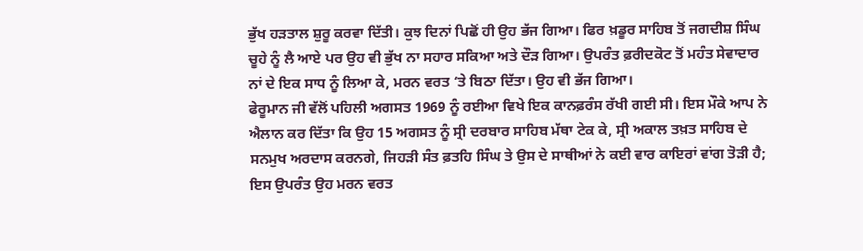ਭੁੱਖ ਹੜਤਾਲ ਸ਼ੁਰੂ ਕਰਵਾ ਦਿੱਤੀ। ਕੁਝ ਦਿਨਾਂ ਪਿਛੋਂ ਹੀ ਉਹ ਭੱਜ ਗਿਆ। ਫਿਰ ਖ਼ਡੂਰ ਸਾਹਿਬ ਤੋਂ ਜਗਦੀਸ਼ ਸਿੰਘ ਚੂਹੇ ਨੂੰ ਲੈ ਆਏ ਪਰ ਉਹ ਵੀ ਭੁੱਖ ਨਾ ਸਹਾਰ ਸਕਿਆ ਅਤੇ ਦੌੜ ਗਿਆ। ਉਪਰੰਤ ਫ਼ਰੀਦਕੋਟ ਤੋਂ ਮਹੰਤ ਸੇਵਾਦਾਰ ਨਾਂ ਦੇ ਇਕ ਸਾਧ ਨੂੰ ਲਿਆ ਕੇ, ਮਰਨ ਵਰਤ ‘ਤੇ ਬਿਠਾ ਦਿੱਤਾ। ਉਹ ਵੀ ਭੱਜ ਗਿਆ।
ਫੇਰੂਮਾਨ ਜੀ ਵੱਲੋਂ ਪਹਿਲੀ ਅਗਸਤ 1969 ਨੂੰ ਰਈਆ ਵਿਖੇ ਇਕ ਕਾਨਫ਼ਰੰਸ ਰੱਖੀ ਗਈ ਸੀ। ਇਸ ਮੌਕੇ ਆਪ ਨੇ ਐਲਾਨ ਕਰ ਦਿੱਤਾ ਕਿ ਉਹ 15 ਅਗਸਤ ਨੂੰ ਸ੍ਰੀ ਦਰਬਾਰ ਸਾਹਿਬ ਮੱਥਾ ਟੇਕ ਕੇ, ਸ੍ਰੀ ਅਕਾਲ ਤਖ਼ਤ ਸਾਹਿਬ ਦੇ ਸਨਮੁਖ ਅਰਦਾਸ ਕਰਨਗੇ, ਜਿਹੜੀ ਸੰਤ ਫ਼ਤਹਿ ਸਿੰਘ ਤੇ ਉਸ ਦੇ ਸਾਥੀਆਂ ਨੇ ਕਈ ਵਾਰ ਕਾਇਰਾਂ ਵਾਂਗ ਤੋੜੀ ਹੈ; ਇਸ ਉਪਰੰਤ ਉਹ ਮਰਨ ਵਰਤ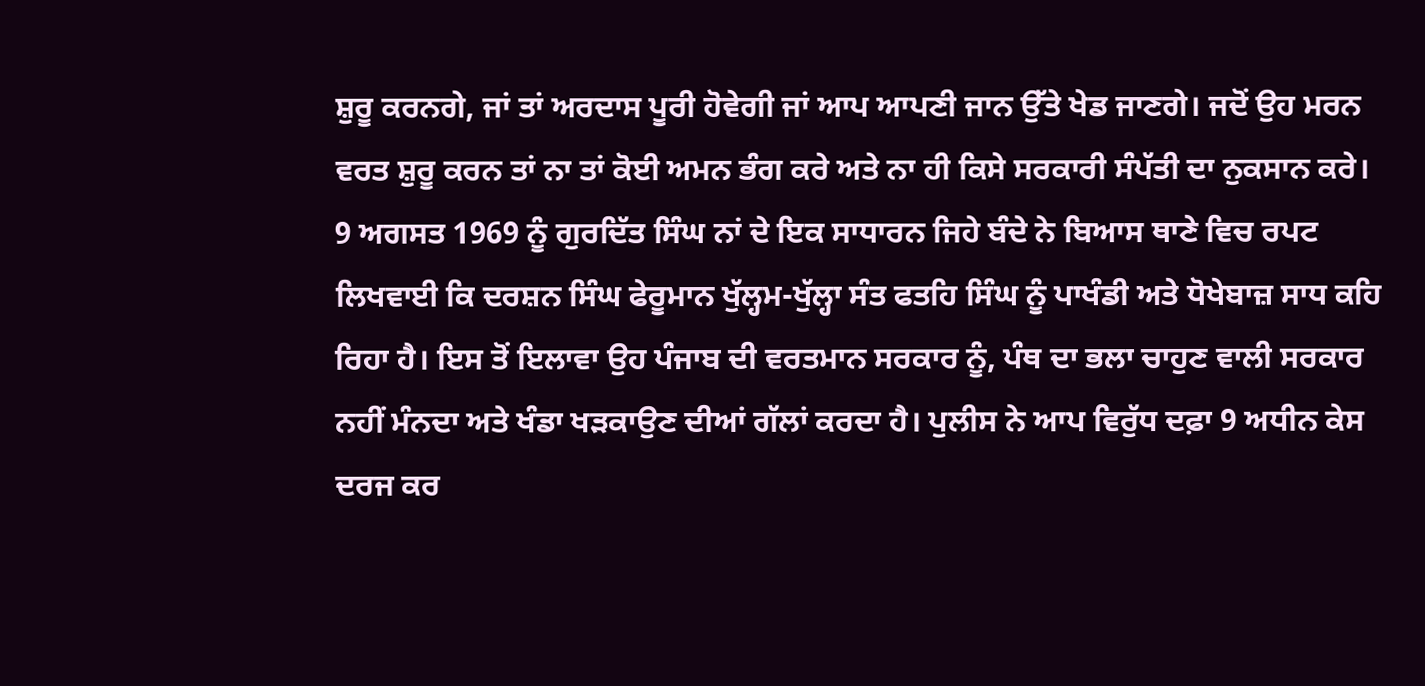ਸ਼ੁਰੂ ਕਰਨਗੇ, ਜਾਂ ਤਾਂ ਅਰਦਾਸ ਪੂਰੀ ਹੋਵੇਗੀ ਜਾਂ ਆਪ ਆਪਣੀ ਜਾਨ ਉੱਤੇ ਖੇਡ ਜਾਣਗੇ। ਜਦੋਂ ਉਹ ਮਰਨ ਵਰਤ ਸ਼ੁਰੂ ਕਰਨ ਤਾਂ ਨਾ ਤਾਂ ਕੋਈ ਅਮਨ ਭੰਗ ਕਰੇ ਅਤੇ ਨਾ ਹੀ ਕਿਸੇ ਸਰਕਾਰੀ ਸੰਪੱਤੀ ਦਾ ਨੁਕਸਾਨ ਕਰੇ।
9 ਅਗਸਤ 1969 ਨੂੰ ਗੁਰਦਿੱਤ ਸਿੰਘ ਨਾਂ ਦੇ ਇਕ ਸਾਧਾਰਨ ਜਿਹੇ ਬੰਦੇ ਨੇ ਬਿਆਸ ਥਾਣੇ ਵਿਚ ਰਪਟ ਲਿਖਵਾਈ ਕਿ ਦਰਸ਼ਨ ਸਿੰਘ ਫੇਰੂਮਾਨ ਖੁੱਲ੍ਹਮ-ਖੁੱਲ੍ਹਾ ਸੰਤ ਫਤਹਿ ਸਿੰਘ ਨੂੰ ਪਾਖੰਡੀ ਅਤੇ ਧੋਖੇਬਾਜ਼ ਸਾਧ ਕਹਿ ਰਿਹਾ ਹੈ। ਇਸ ਤੋਂ ਇਲਾਵਾ ਉਹ ਪੰਜਾਬ ਦੀ ਵਰਤਮਾਨ ਸਰਕਾਰ ਨੂੰ, ਪੰਥ ਦਾ ਭਲਾ ਚਾਹੁਣ ਵਾਲੀ ਸਰਕਾਰ ਨਹੀਂ ਮੰਨਦਾ ਅਤੇ ਖੰਡਾ ਖੜਕਾਉਣ ਦੀਆਂ ਗੱਲਾਂ ਕਰਦਾ ਹੈ। ਪੁਲੀਸ ਨੇ ਆਪ ਵਿਰੁੱਧ ਦਫ਼ਾ 9 ਅਧੀਨ ਕੇਸ ਦਰਜ ਕਰ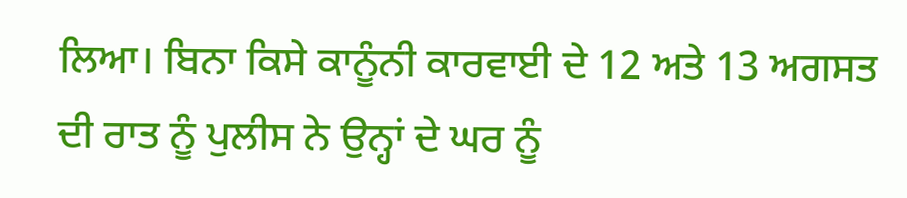ਲਿਆ। ਬਿਨਾ ਕਿਸੇ ਕਾਨੂੰਨੀ ਕਾਰਵਾਈ ਦੇ 12 ਅਤੇ 13 ਅਗਸਤ ਦੀ ਰਾਤ ਨੂੰ ਪੁਲੀਸ ਨੇ ਉਨ੍ਹਾਂ ਦੇ ਘਰ ਨੂੰ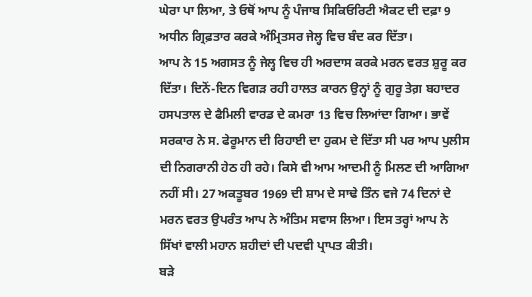ਘੇਰਾ ਪਾ ਲਿਆ, ਤੇ ਓਥੋਂ ਆਪ ਨੂੰ ਪੰਜਾਬ ਸਿਕਿਓਰਿਟੀ ਐਕਟ ਦੀ ਦਫ਼ਾ 9 ਅਧੀਨ ਗ੍ਰਿਫ਼ਤਾਰ ਕਰਕੇ ਅੰਮ੍ਰਿਤਸਰ ਜੇਲ੍ਹ ਵਿਚ ਬੰਦ ਕਰ ਦਿੱਤਾ।
ਆਪ ਨੇ 15 ਅਗਸਤ ਨੂੰ ਜੇਲ੍ਹ ਵਿਚ ਹੀ ਅਰਦਾਸ ਕਰਕੇ ਮਰਨ ਵਰਤ ਸ਼ੁਰੂ ਕਰ ਦਿੱਤਾ। ਦਿਨੋਂ-ਦਿਨ ਵਿਗੜ ਰਹੀ ਹਾਲਤ ਕਾਰਨ ਉਨ੍ਹਾਂ ਨੂੰ ਗੁਰੂ ਤੇਗ਼ ਬਹਾਦਰ ਹਸਪਤਾਲ ਦੇ ਫੈਮਿਲੀ ਵਾਰਡ ਦੇ ਕਮਰਾ 13 ਵਿਚ ਲਿਆਂਦਾ ਗਿਆ। ਭਾਵੇਂ ਸਰਕਾਰ ਨੇ ਸ. ਫੇਰੂਮਾਨ ਦੀ ਰਿਹਾਈ ਦਾ ਹੁਕਮ ਦੇ ਦਿੱਤਾ ਸੀ ਪਰ ਆਪ ਪੁਲੀਸ ਦੀ ਨਿਗਰਾਨੀ ਹੇਠ ਹੀ ਰਹੇ। ਕਿਸੇ ਵੀ ਆਮ ਆਦਮੀ ਨੂੰ ਮਿਲਣ ਦੀ ਆਗਿਆ ਨਹੀਂ ਸੀ। 27 ਅਕਤੂਬਰ 1969 ਦੀ ਸ਼ਾਮ ਦੇ ਸਾਢੇ ਤਿੰਨ ਵਜੇ 74 ਦਿਨਾਂ ਦੇ ਮਰਨ ਵਰਤ ਉਪਰੰਤ ਆਪ ਨੇ ਅੰਤਿਮ ਸਵਾਸ ਲਿਆ। ਇਸ ਤਰ੍ਹਾਂ ਆਪ ਨੇ ਸਿੱਖਾਂ ਵਾਲੀ ਮਹਾਨ ਸ਼ਹੀਦਾਂ ਦੀ ਪਦਵੀ ਪ੍ਰਾਪਤ ਕੀਤੀ।
ਬੜੇ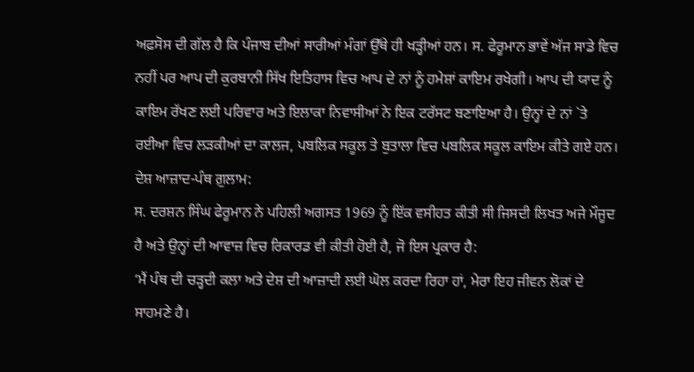ਅਫ਼ਸੋਸ ਦੀ ਗੱਲ ਹੈ ਕਿ ਪੰਜਾਬ ਦੀਆਂ ਸਾਰੀਆਂ ਮੰਗਾਂ ਉੱਥੇ ਹੀ ਖੜ੍ਹੀਆਂ ਹਨ। ਸ. ਫੇਰੂਮਾਨ ਭਾਵੇਂ ਅੱਜ ਸਾਡੇ ਵਿਚ ਨਹੀਂ ਪਰ ਆਪ ਦੀ ਕੁਰਬਾਨੀ ਸਿੱਖ ਇਤਿਹਾਸ ਵਿਚ ਆਪ ਦੇ ਨਾਂ ਨੂੰ ਹਮੇਸ਼ਾਂ ਕਾਇਮ ਰਖੇਗੀ। ਆਪ ਦੀ ਯਾਦ ਨੂੰ ਕਾਇਮ ਰੱਖਣ ਲਈ ਪਰਿਵਾਰ ਅਤੇ ਇਲਾਕਾ ਨਿਵਾਸੀਆਂ ਨੇ ਇਕ ਟਰੱਸਟ ਬਣਾਇਆ ਹੈ। ਉਨ੍ਹਾਂ ਦੇ ਨਾਂ `ਤੇ ਰਈਆ ਵਿਚ ਲੜਕੀਆਂ ਦਾ ਕਾਲਜ, ਪਬਲਿਕ ਸਕੂਲ ਤੇ ਬੁਤਾਲਾ ਵਿਚ ਪਬਲਿਕ ਸਕੂਲ ਕਾਇਮ ਕੀਤੇ ਗਏ ਹਨ।
ਦੇਸ਼ ਆਜ਼ਾਦ-ਪੰਥ ਗ਼ੁਲਾਮ:
ਸ. ਦਰਸ਼ਨ ਸਿੰਘ ਫੇਰੂਮਾਨ ਨੇ ਪਹਿਲੀ ਅਗਸਤ 1969 ਨੂੰ ਇੱਕ ਵਸੀਹਤ ਕੀਤੀ ਸੀ ਜਿਸਦੀ ਲਿਖਤ ਅਜੇ ਮੌਜੂਦ ਹੈ ਅਤੇ ਉਨ੍ਹਾਂ ਦੀ ਆਵਾਜ਼ ਵਿਚ ਰਿਕਾਰਡ ਵੀ ਕੀਤੀ ਹੋਈ ਹੈ, ਜੋ ਇਸ ਪ੍ਰਕਾਰ ਹੈ:
‘ਮੈਂ ਪੰਥ ਦੀ ਚੜ੍ਹਦੀ ਕਲਾ ਅਤੇ ਦੇਸ਼ ਦੀ ਆਜ਼ਾਦੀ ਲਈ ਘੋਲ ਕਰਦਾ ਰਿਹਾ ਹਾਂ, ਮੇਰਾ ਇਹ ਜੀਵਨ ਲੋਕਾਂ ਦੇ ਸਾਹਮਣੇ ਹੈ।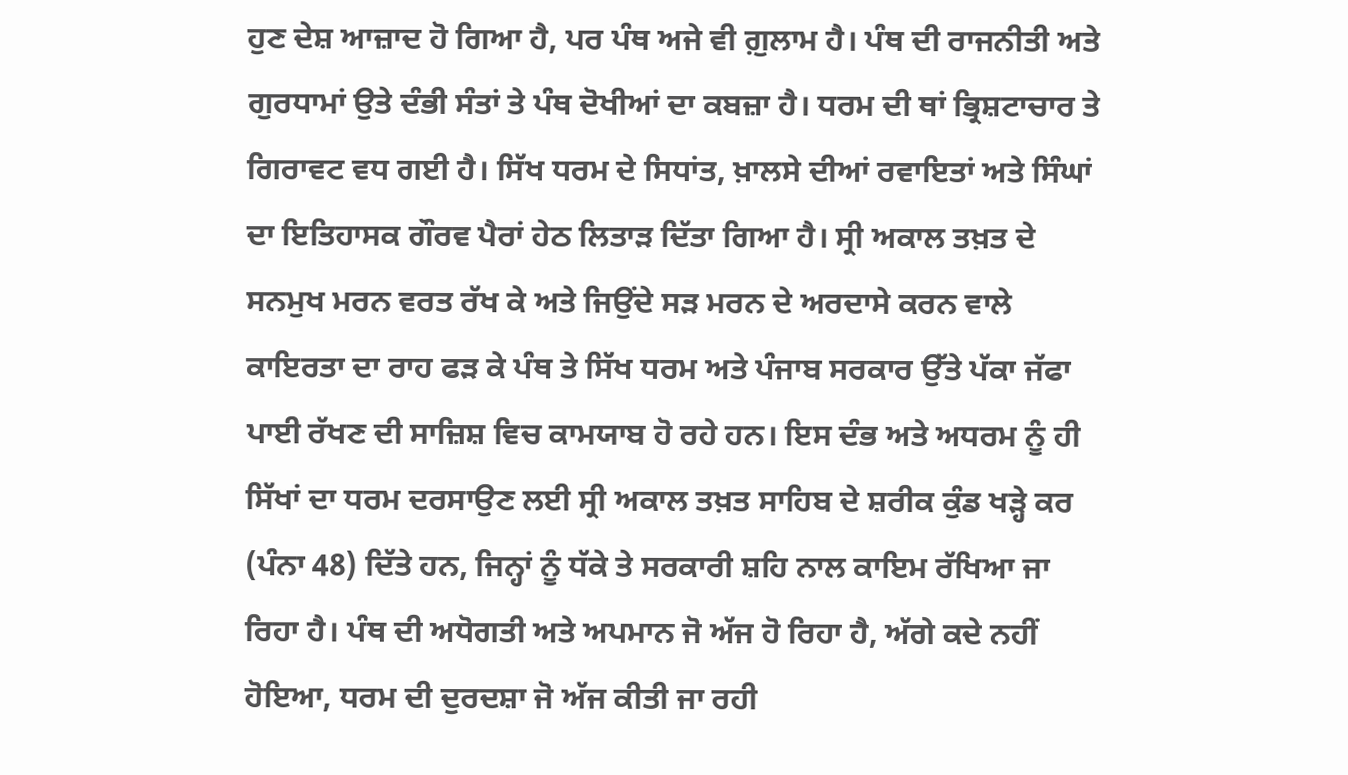ਹੁਣ ਦੇਸ਼ ਆਜ਼ਾਦ ਹੋ ਗਿਆ ਹੈ, ਪਰ ਪੰਥ ਅਜੇ ਵੀ ਗ਼ੁਲਾਮ ਹੈ। ਪੰਥ ਦੀ ਰਾਜਨੀਤੀ ਅਤੇ ਗੁਰਧਾਮਾਂ ਉਤੇ ਦੰਭੀ ਸੰਤਾਂ ਤੇ ਪੰਥ ਦੋਖੀਆਂ ਦਾ ਕਬਜ਼ਾ ਹੈ। ਧਰਮ ਦੀ ਥਾਂ ਭ੍ਰਿਸ਼ਟਾਚਾਰ ਤੇ ਗਿਰਾਵਟ ਵਧ ਗਈ ਹੈ। ਸਿੱਖ ਧਰਮ ਦੇ ਸਿਧਾਂਤ, ਖ਼ਾਲਸੇ ਦੀਆਂ ਰਵਾਇਤਾਂ ਅਤੇ ਸਿੰਘਾਂ ਦਾ ਇਤਿਹਾਸਕ ਗੌਰਵ ਪੈਰਾਂ ਹੇਠ ਲਿਤਾੜ ਦਿੱਤਾ ਗਿਆ ਹੈ। ਸ੍ਰੀ ਅਕਾਲ ਤਖ਼ਤ ਦੇ ਸਨਮੁਖ ਮਰਨ ਵਰਤ ਰੱਖ ਕੇ ਅਤੇ ਜਿਉਂਦੇ ਸੜ ਮਰਨ ਦੇ ਅਰਦਾਸੇ ਕਰਨ ਵਾਲੇ ਕਾਇਰਤਾ ਦਾ ਰਾਹ ਫੜ ਕੇ ਪੰਥ ਤੇ ਸਿੱਖ ਧਰਮ ਅਤੇ ਪੰਜਾਬ ਸਰਕਾਰ ਉੱਤੇ ਪੱਕਾ ਜੱਫਾ ਪਾਈ ਰੱਖਣ ਦੀ ਸਾਜ਼ਿਸ਼ ਵਿਚ ਕਾਮਯਾਬ ਹੋ ਰਹੇ ਹਨ। ਇਸ ਦੰਭ ਅਤੇ ਅਧਰਮ ਨੂੰ ਹੀ ਸਿੱਖਾਂ ਦਾ ਧਰਮ ਦਰਸਾਉਣ ਲਈ ਸ੍ਰੀ ਅਕਾਲ ਤਖ਼ਤ ਸਾਹਿਬ ਦੇ ਸ਼ਰੀਕ ਕੁੰਡ ਖੜ੍ਹੇ ਕਰ (ਪੰਨਾ 48) ਦਿੱਤੇ ਹਨ, ਜਿਨ੍ਹਾਂ ਨੂੰ ਧੱਕੇ ਤੇ ਸਰਕਾਰੀ ਸ਼ਹਿ ਨਾਲ ਕਾਇਮ ਰੱਖਿਆ ਜਾ ਰਿਹਾ ਹੈ। ਪੰਥ ਦੀ ਅਧੋਗਤੀ ਅਤੇ ਅਪਮਾਨ ਜੋ ਅੱਜ ਹੋ ਰਿਹਾ ਹੈ, ਅੱਗੇ ਕਦੇ ਨਹੀਂ ਹੋਇਆ, ਧਰਮ ਦੀ ਦੁਰਦਸ਼ਾ ਜੋ ਅੱਜ ਕੀਤੀ ਜਾ ਰਹੀ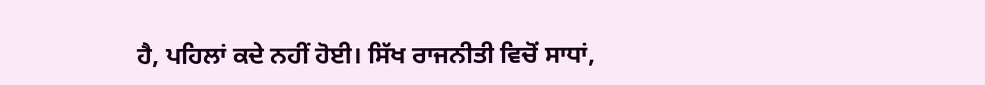ਹੈ, ਪਹਿਲਾਂ ਕਦੇ ਨਹੀਂ ਹੋਈ। ਸਿੱਖ ਰਾਜਨੀਤੀ ਵਿਚੋਂ ਸਾਧਾਂ,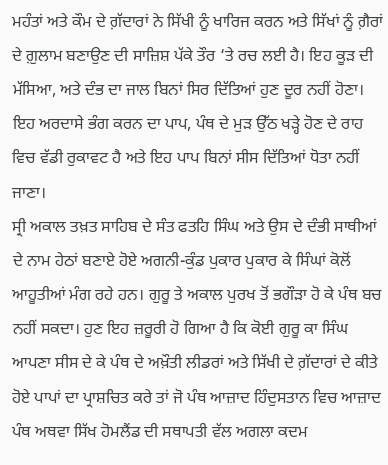ਮਹੰਤਾਂ ਅਤੇ ਕੌਮ ਦੇ ਗ਼ੱਦਾਰਾਂ ਨੇ ਸਿੱਖੀ ਨੂੰ ਖਾਰਿਜ ਕਰਨ ਅਤੇ ਸਿੱਖਾਂ ਨੂੰ ਗ਼ੈਰਾਂ ਦੇ ਗ਼ੁਲਾਮ ਬਣਾਉਣ ਦੀ ਸਾਜ਼ਿਸ਼ ਪੱਕੇ ਤੌਰ ‘ਤੇ ਰਚ ਲਈ ਹੈ। ਇਹ ਕੂੜ ਦੀ ਮੱਸਿਆ, ਅਤੇ ਦੰਭ ਦਾ ਜਾਲ ਬਿਨਾਂ ਸਿਰ ਦਿੱਤਿਆਂ ਹੁਣ ਦੂਰ ਨਹੀਂ ਹੋਣਾ। ਇਹ ਅਰਦਾਸੇ ਭੰਗ ਕਰਨ ਦਾ ਪਾਪ, ਪੰਥ ਦੇ ਮੁੜ ਉੱਠ ਖੜ੍ਹੇ ਹੋਣ ਦੇ ਰਾਹ ਵਿਚ ਵੱਡੀ ਰੁਕਾਵਟ ਹੈ ਅਤੇ ਇਹ ਪਾਪ ਬਿਨਾਂ ਸੀਸ ਦਿੱਤਿਆਂ ਧੋਤਾ ਨਹੀਂ ਜਾਣਾ।
ਸ੍ਰੀ ਅਕਾਲ ਤਖ਼ਤ ਸਾਹਿਬ ਦੇ ਸੰਤ ਫਤਹਿ ਸਿੰਘ ਅਤੇ ਉਸ ਦੇ ਦੰਭੀ ਸਾਥੀਆਂ ਦੇ ਨਾਮ ਹੇਠਾਂ ਬਣਾਏ ਹੋਏ ਅਗਨੀ-ਕੁੰਡ ਪੁਕਾਰ ਪੁਕਾਰ ਕੇ ਸਿੰਘਾਂ ਕੋਲੋਂ ਆਹੂਤੀਆਂ ਮੰਗ ਰਹੇ ਹਨ। ਗੁਰੂ ਤੇ ਅਕਾਲ ਪੁਰਖ ਤੋਂ ਭਗੌੜਾ ਹੋ ਕੇ ਪੰਥ ਬਚ ਨਹੀਂ ਸਕਦਾ। ਹੁਣ ਇਹ ਜ਼ਰੂਰੀ ਹੋ ਗਿਆ ਹੈ ਕਿ ਕੋਈ ਗੁਰੂ ਕਾ ਸਿੰਘ ਆਪਣਾ ਸੀਸ ਦੇ ਕੇ ਪੰਥ ਦੇ ਅਖ਼ੌਤੀ ਲੀਡਰਾਂ ਅਤੇ ਸਿੱਖੀ ਦੇ ਗ਼ੱਦਾਰਾਂ ਦੇ ਕੀਤੇ ਹੋਏ ਪਾਪਾਂ ਦਾ ਪ੍ਰਾਸ਼ਚਿਤ ਕਰੇ ਤਾਂ ਜੋ ਪੰਥ ਆਜ਼ਾਦ ਹਿੰਦੁਸਤਾਨ ਵਿਚ ਆਜ਼ਾਦ ਪੰਥ ਅਥਵਾ ਸਿੱਖ ਹੋਮਲੈਂਡ ਦੀ ਸਥਾਪਤੀ ਵੱਲ ਅਗਲਾ ਕਦਮ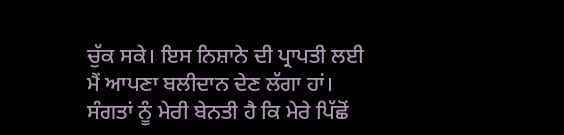ਚੁੱਕ ਸਕੇ। ਇਸ ਨਿਸ਼ਾਨੇ ਦੀ ਪ੍ਰਾਪਤੀ ਲਈ ਮੈਂ ਆਪਣਾ ਬਲੀਦਾਨ ਦੇਣ ਲੱਗਾ ਹਾਂ। ਸੰਗਤਾਂ ਨੂੰ ਮੇਰੀ ਬੇਨਤੀ ਹੈ ਕਿ ਮੇਰੇ ਪਿੱਛੋਂ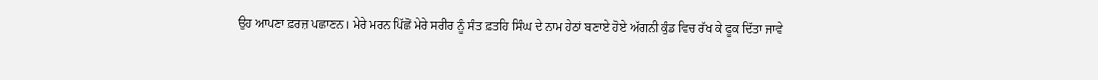ਉਹ ਆਪਣਾ ਫ਼ਰਜ਼ ਪਛਾਣਨ। ਮੇਰੇ ਮਰਨ ਪਿੱਛੋਂ ਮੇਰੇ ਸਰੀਰ ਨੂੰ ਸੰਤ ਫ਼ਤਹਿ ਸਿੰਘ ਦੇ ਨਾਮ ਹੇਠਾਂ ਬਣਾਏ ਹੋਏ ਅੱਗਨੀ ਕੁੰਡ ਵਿਚ ਰੱਖ ਕੇ ਫੂਕ ਦਿੱਤਾ ਜਾਵੇ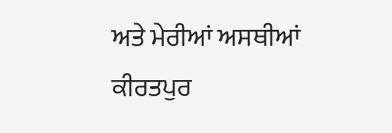ਅਤੇ ਮੇਰੀਆਂ ਅਸਥੀਆਂ ਕੀਰਤਪੁਰ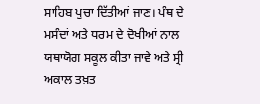ਸਾਹਿਬ ਪੁਚਾ ਦਿੱਤੀਆਂ ਜਾਣ। ਪੰਥ ਦੇ ਮਸੰਦਾਂ ਅਤੇ ਧਰਮ ਦੇ ਦੋਖੀਆਂ ਨਾਲ ਯਥਾਯੋਗ ਸਕੂਲ ਕੀਤਾ ਜਾਵੇ ਅਤੇ ਸ੍ਰੀ ਅਕਾਲ ਤਖ਼ਤ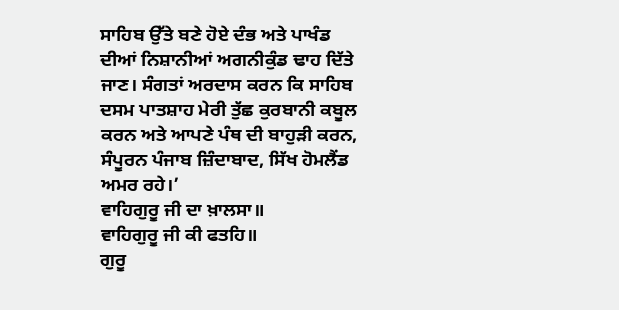ਸਾਹਿਬ ਉੱਤੇ ਬਣੇ ਹੋਏ ਦੰਭ ਅਤੇ ਪਾਖੰਡ ਦੀਆਂ ਨਿਸ਼ਾਨੀਆਂ ਅਗਨੀਕੁੰਡ ਢਾਹ ਦਿੱਤੇ ਜਾਣ। ਸੰਗਤਾਂ ਅਰਦਾਸ ਕਰਨ ਕਿ ਸਾਹਿਬ ਦਸਮ ਪਾਤਸ਼ਾਹ ਮੇਰੀ ਤੁੱਛ ਕੁਰਬਾਨੀ ਕਬੂਲ ਕਰਨ ਅਤੇ ਆਪਣੇ ਪੰਥ ਦੀ ਬਾਹੁੜੀ ਕਰਨ, ਸੰਪੂਰਨ ਪੰਜਾਬ ਜ਼ਿੰਦਾਬਾਦ, ਸਿੱਖ ਹੋਮਲੈਂਡ ਅਮਰ ਰਹੇ।’
ਵਾਹਿਗੁਰੂ ਜੀ ਦਾ ਖ਼ਾਲਸਾ॥
ਵਾਹਿਗੁਰੂ ਜੀ ਕੀ ਫਤਹਿ॥
ਗੁਰੂ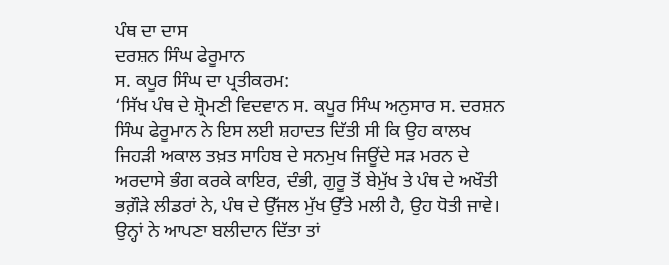ਪੰਥ ਦਾ ਦਾਸ
ਦਰਸ਼ਨ ਸਿੰਘ ਫੇਰੂਮਾਨ
ਸ. ਕਪੂਰ ਸਿੰਘ ਦਾ ਪ੍ਰਤੀਕਰਮ:
‘ਸਿੱਖ ਪੰਥ ਦੇ ਸ਼੍ਰੋਮਣੀ ਵਿਦਵਾਨ ਸ. ਕਪੂਰ ਸਿੰਘ ਅਨੁਸਾਰ ਸ. ਦਰਸ਼ਨ ਸਿੰਘ ਫੇਰੂਮਾਨ ਨੇ ਇਸ ਲਈ ਸ਼ਹਾਦਤ ਦਿੱਤੀ ਸੀ ਕਿ ਉਹ ਕਾਲਖ ਜਿਹੜੀ ਅਕਾਲ ਤਖ਼ਤ ਸਾਹਿਬ ਦੇ ਸਨਮੁਖ ਜਿਊਂਦੇ ਸੜ ਮਰਨ ਦੇ ਅਰਦਾਸੇ ਭੰਗ ਕਰਕੇ ਕਾਇਰ, ਦੰਭੀ, ਗੁਰੂ ਤੋਂ ਬੇਮੁੱਖ ਤੇ ਪੰਥ ਦੇ ਅਖੌਤੀ ਭਗ਼ੌੜੇ ਲੀਡਰਾਂ ਨੇ, ਪੰਥ ਦੇ ਉੱਜਲ ਮੁੱਖ ਉੱਤੇ ਮਲੀ ਹੈ, ਉਹ ਧੋਤੀ ਜਾਵੇ। ਉਨ੍ਹਾਂ ਨੇ ਆਪਣਾ ਬਲੀਦਾਨ ਦਿੱਤਾ ਤਾਂ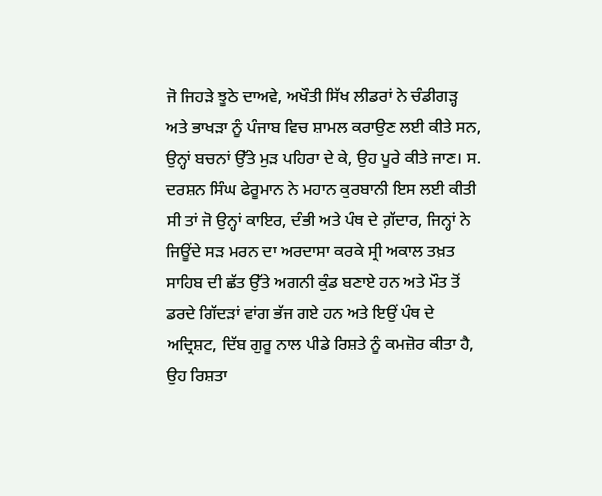ਜੋ ਜਿਹੜੇ ਝੂਠੇ ਦਾਅਵੇ, ਅਖੌਤੀ ਸਿੱਖ ਲੀਡਰਾਂ ਨੇ ਚੰਡੀਗੜ੍ਹ ਅਤੇ ਭਾਖੜਾ ਨੂੰ ਪੰਜਾਬ ਵਿਚ ਸ਼ਾਮਲ ਕਰਾਉਣ ਲਈ ਕੀਤੇ ਸਨ, ਉਨ੍ਹਾਂ ਬਚਨਾਂ ਉੱਤੇ ਮੁੜ ਪਹਿਰਾ ਦੇ ਕੇ, ਉਹ ਪੂਰੇ ਕੀਤੇ ਜਾਣ। ਸ. ਦਰਸ਼ਨ ਸਿੰਘ ਫੇਰੂਮਾਨ ਨੇ ਮਹਾਨ ਕੁਰਬਾਨੀ ਇਸ ਲਈ ਕੀਤੀ ਸੀ ਤਾਂ ਜੋ ਉਨ੍ਹਾਂ ਕਾਇਰ, ਦੰਭੀ ਅਤੇ ਪੰਥ ਦੇ ਗ਼ੱਦਾਰ, ਜਿਨ੍ਹਾਂ ਨੇ ਜਿਊਂਦੇ ਸੜ ਮਰਨ ਦਾ ਅਰਦਾਸਾ ਕਰਕੇ ਸ੍ਰੀ ਅਕਾਲ ਤਖ਼ਤ ਸਾਹਿਬ ਦੀ ਛੱਤ ਉੱਤੇ ਅਗਨੀ ਕੁੰਡ ਬਣਾਏ ਹਨ ਅਤੇ ਮੌਤ ਤੋਂ ਡਰਦੇ ਗਿੱਦੜਾਂ ਵਾਂਗ ਭੱਜ ਗਏ ਹਨ ਅਤੇ ਇਉਂ ਪੰਥ ਦੇ ਅਦ੍ਰਿਸ਼ਟ, ਦਿੱਬ ਗੁਰੂ ਨਾਲ ਪੀਡੇ ਰਿਸ਼ਤੇ ਨੂੰ ਕਮਜ਼ੋਰ ਕੀਤਾ ਹੈ, ਉਹ ਰਿਸ਼ਤਾ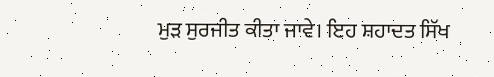ਮੁੜ ਸੁਰਜੀਤ ਕੀਤਾ ਜਾਵੇ। ਇਹ ਸ਼ਹਾਦਤ ਸਿੱਖ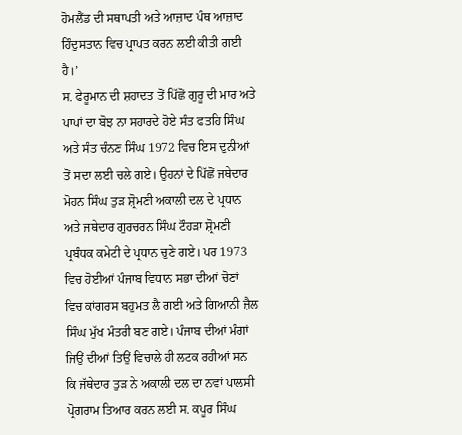ਹੋਮਲੈਂਡ ਦੀ ਸਥਾਪਤੀ ਅਤੇ ਆਜ਼ਾਦ ਪੰਥ ਆਜ਼ਾਦ ਹਿੰਦੁਸਤਾਨ ਵਿਚ ਪ੍ਰਾਪਤ ਕਰਨ ਲਈ ਕੀਤੀ ਗਈ ਹੈ।’
ਸ. ਫੇਰੂਮਾਨ ਦੀ ਸ਼ਹਾਦਤ ਤੋਂ ਪਿੱਛੋਂ ਗੁਰੂ ਦੀ ਮਾਰ ਅਤੇ ਪਾਪਾਂ ਦਾ ਬੋਝ ਨਾ ਸਹਾਰਦੇ ਹੋਏ ਸੰਤ ਫਤਹਿ ਸਿੰਘ ਅਤੇ ਸੰਤ ਚੰਨਣ ਸਿੰਘ 1972 ਵਿਚ ਇਸ ਦੁਨੀਆਂ ਤੋਂ ਸਦਾ ਲਈ ਚਲੇ ਗਏ। ਉਹਨਾਂ ਦੇ ਪਿੱਛੋਂ ਜਥੇਦਾਰ ਮੋਹਨ ਸਿੰਘ ਤੁੜ ਸ਼੍ਰੋਮਣੀ ਅਕਾਲੀ ਦਲ ਦੇ ਪ੍ਰਧਾਨ ਅਤੇ ਜਥੇਦਾਰ ਗੁਰਚਰਨ ਸਿੰਘ ਟੌਹੜਾ ਸ਼੍ਰੋਮਣੀ ਪ੍ਰਬੰਧਕ ਕਮੇਟੀ ਦੇ ਪ੍ਰਧਾਨ ਚੁਣੇ ਗਏ। ਪਰ 1973 ਵਿਚ ਹੋਈਆਂ ਪੰਜਾਬ ਵਿਧਾਨ ਸਭਾ ਦੀਆਂ ਚੋਣਾਂ ਵਿਚ ਕਾਂਗਰਸ ਬਹੁਮਤ ਲੈ ਗਈ ਅਤੇ ਗਿਆਨੀ ਜ਼ੈਲ ਸਿੰਘ ਮੁੱਖ ਮੰਤਰੀ ਬਣ ਗਏ। ਪੰਜਾਬ ਦੀਆਂ ਮੰਗਾਂ ਜਿਉਂ ਦੀਆਂ ਤਿਉਂ ਵਿਚਾਲੇ ਹੀ ਲਟਕ ਰਹੀਆਂ ਸਨ ਕਿ ਜੱਥੇਦਾਰ ਤੁੜ ਨੇ ਅਕਾਲੀ ਦਲ ਦਾ ਨਵਾਂ ਪਾਲਸੀ ਪ੍ਰੋਗਰਾਮ ਤਿਆਰ ਕਰਨ ਲਈ ਸ. ਕਪੂਰ ਸਿੰਘ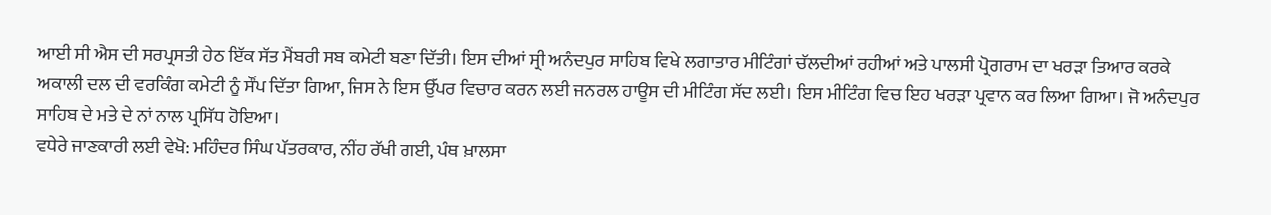ਆਈ ਸੀ ਐਸ ਦੀ ਸਰਪ੍ਰਸਤੀ ਹੇਠ ਇੱਕ ਸੱਤ ਮੈਂਬਰੀ ਸਬ ਕਮੇਟੀ ਬਣਾ ਦਿੱਤੀ। ਇਸ ਦੀਆਂ ਸ੍ਰੀ ਅਨੰਦਪੁਰ ਸਾਹਿਬ ਵਿਖੇ ਲਗਾਤਾਰ ਮੀਟਿੰਗਾਂ ਚੱਲਦੀਆਂ ਰਹੀਆਂ ਅਤੇ ਪਾਲਸੀ ਪ੍ਰੋਗਰਾਮ ਦਾ ਖਰੜਾ ਤਿਆਰ ਕਰਕੇ ਅਕਾਲੀ ਦਲ ਦੀ ਵਰਕਿੰਗ ਕਮੇਟੀ ਨੂੰ ਸੌਂਪ ਦਿੱਤਾ ਗਿਆ, ਜਿਸ ਨੇ ਇਸ ਉੱਪਰ ਵਿਚਾਰ ਕਰਨ ਲਈ ਜਨਰਲ ਹਾਊਸ ਦੀ ਮੀਟਿੰਗ ਸੱਦ ਲਈ। ਇਸ ਮੀਟਿੰਗ ਵਿਚ ਇਹ ਖਰੜਾ ਪ੍ਰਵਾਨ ਕਰ ਲਿਆ ਗਿਆ। ਜੋ ਅਨੰਦਪੁਰ ਸਾਹਿਬ ਦੇ ਮਤੇ ਦੇ ਨਾਂ ਨਾਲ ਪ੍ਰਸਿੱਧ ਹੋਇਆ।
ਵਧੇਰੇ ਜਾਣਕਾਰੀ ਲਈ ਵੇਖੋ: ਮਹਿੰਦਰ ਸਿੰਘ ਪੱਤਰਕਾਰ, ਨੀਂਹ ਰੱਖੀ ਗਈ, ਪੰਥ ਖ਼ਾਲਸਾ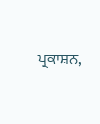ਪ੍ਰਕਾਸ਼ਨ,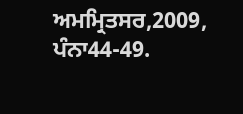ਅਮਮ੍ਰਿਤਸਰ,2009, ਪੰਨਾ44-49.